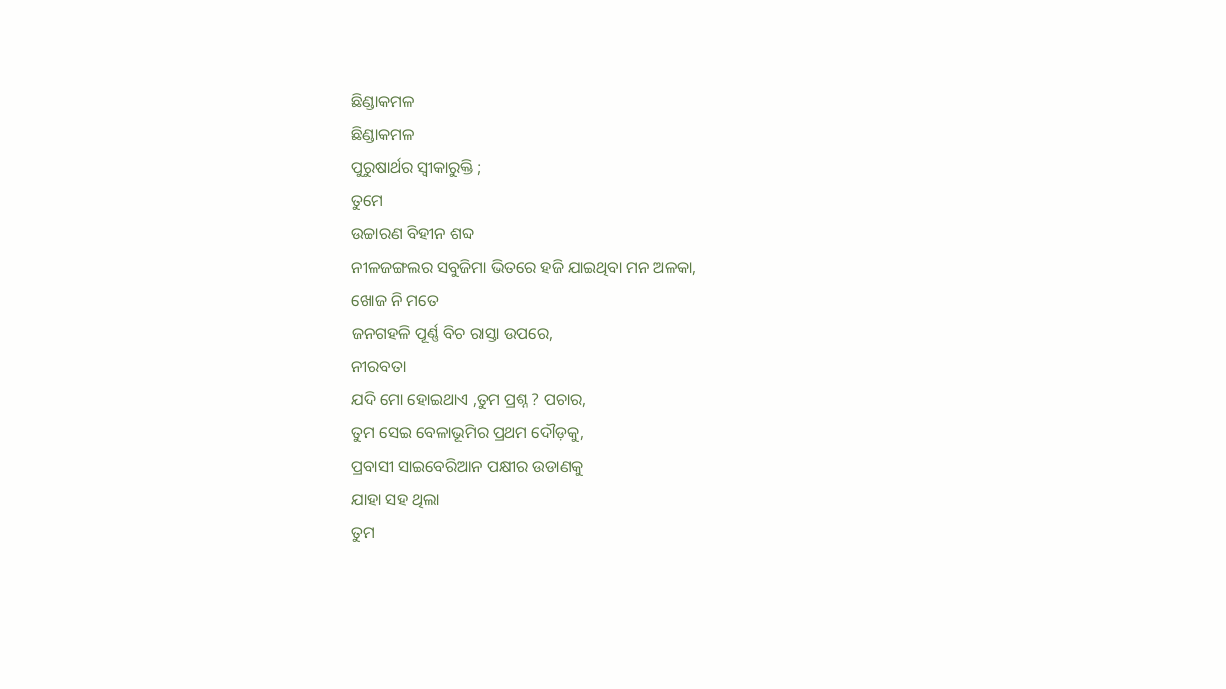ଛିଣ୍ଡାକମଳ
ଛିଣ୍ଡାକମଳ
ପୁରୁଷାର୍ଥର ସ୍ଵୀକାରୁକ୍ତି ;
ତୁମେ
ଉଚ୍ଚାରଣ ବିହୀନ ଶବ୍ଦ
ନୀଳଜଙ୍ଗଲର ସବୁଜିମା ଭିତରେ ହଜି ଯାଇଥିବା ମନ ଅଳକା,
ଖୋଜ ନି ମତେ
ଜନଗହଳି ପୂର୍ଣ୍ଣ ବିଚ ରାସ୍ତା ଉପରେ,
ନୀରବତା
ଯଦି ମୋ ହୋଇଥାଏ ,ତୁମ ପ୍ରଶ୍ନ ? ପଚାର,
ତୁମ ସେଇ ବେଳାଭୂମିର ପ୍ରଥମ ଦୌଡ଼କୁ,
ପ୍ରବାସୀ ସାଇବେରିଆନ ପକ୍ଷୀର ଉଡାଣକୁ
ଯାହା ସହ ଥିଲା
ତୁମ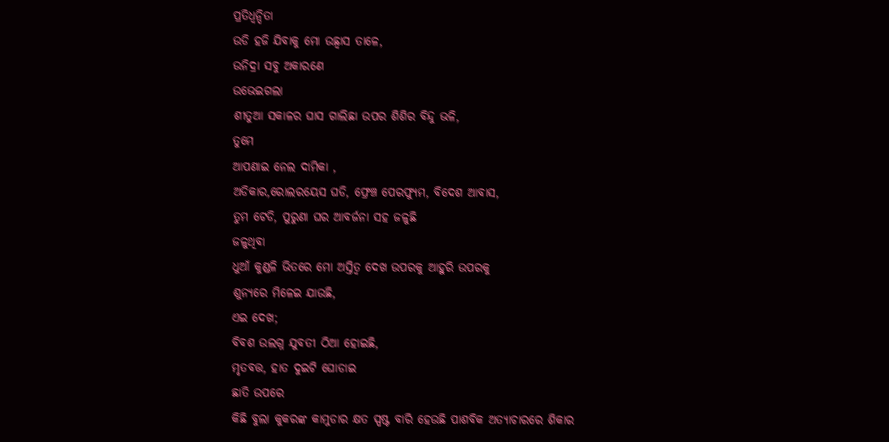ପ୍ରତିଧ୍ୱନ୍ଦିତା
ଉଡି ହଜି ଯିବାକୁ ମୋ ଉଛ୍ୱାସ ତାଳେ,
ଉନିଦ୍ରା ସବୁ ଅକାରଣେ
ଉଭେଇଗଲା
ଶୀତୁଆ ସକାଳର ଘାସ ଗାଲିଛା ଉପର ଶିଶିର ବିନ୍ଦୁ ଭଳି,
ତୁମେ
ଆପଣାଇ ନେଲ ଦାମିକା ,
ଅଡିକାର,ରୋଲରୟେସ ଘଡି, ଫ୍ରେଞ୍ଚ ପେରଫ୍ୟୁମ, ବିଦେଶ ଆବାସ,
ତୁମ ଟେଡି, ପୁରୁଣା ଘର ଆବର୍ଜନା ସହ ଜଳୁଛି
ଜଳୁଥିବା
ଧୁଆଁ କୁଣ୍ଡଳି ଭିତରେ ମୋ ଅସ୍ତିତ୍ଵ ଦେଖ ଉପରକୁ ଆହୁରି ଉପରକୁ
ଶୁନ୍ୟରେ ମିଳେଇ ଯାଉଛି,
ଏଇ ଦେଖ;
ବିବଶ ଉଲଗ୍ନ ଯୁବତୀ ଠିଆ ହୋଇଛି,
ମୃତବତ୍ତ, ହାତ ଦୁଇଟି ଘୋଡାଇ
ଛାତି ଉପରେ
କିଛି ବୁଲା କୁକରଙ୍କ କାମୁଡାର କ୍ଷତ ସ୍ପଷ୍ଟ ବାରି ହେଉଛି ପାଶବିକ ଅତ୍ୟାଚାରରେ ଶିକାର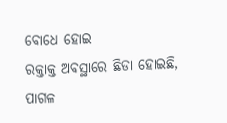ବୋଧେ ହୋଇ
ରକ୍ତାକ୍ତ ଅବସ୍ଥାରେ ଛିଡା ହୋଇଛି,
ପାଗଳ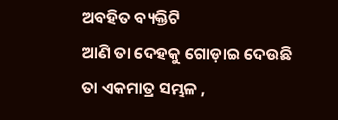ଅବହିତ ବ୍ୟକ୍ତିଟି
ଆଣି ତା ଦେହକୁ ଗୋଡ଼ାଇ ଦେଉଛି
ତା ଏକମାତ୍ର ସମ୍ଭଳ ,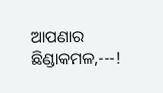ଆପଣାର
ଛିଣ୍ଡାକମଳ,---!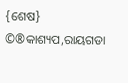{ଶେଷ}
©®କାଶ୍ୟପ,ରାୟଗଡା